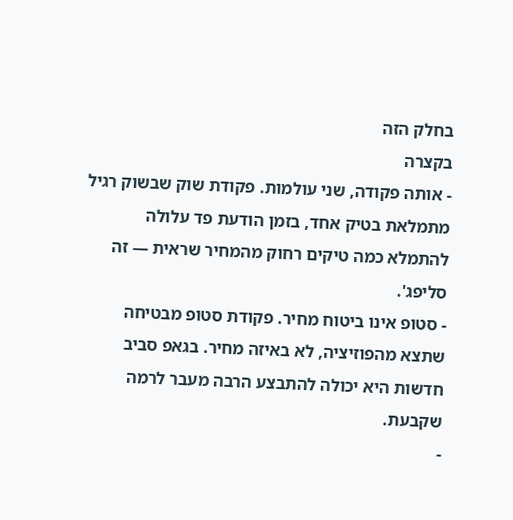בחלק הזה
בקצרה
- אותה פקודה, שני עולמות. פקודת שוק שבשוק רגיל מתמלאת בטיק אחד, בזמן הודעת פד עלולה להתמלא כמה טיקים רחוק מהמחיר שראית — זה סליפג'.
- סטופ אינו ביטוח מחיר. פקודת סטופ מבטיחה שתצא מהפוזיציה, לא באיזה מחיר. בגאפ סביב חדשות היא יכולה להתבצע הרבה מעבר לרמה שקבעת.
-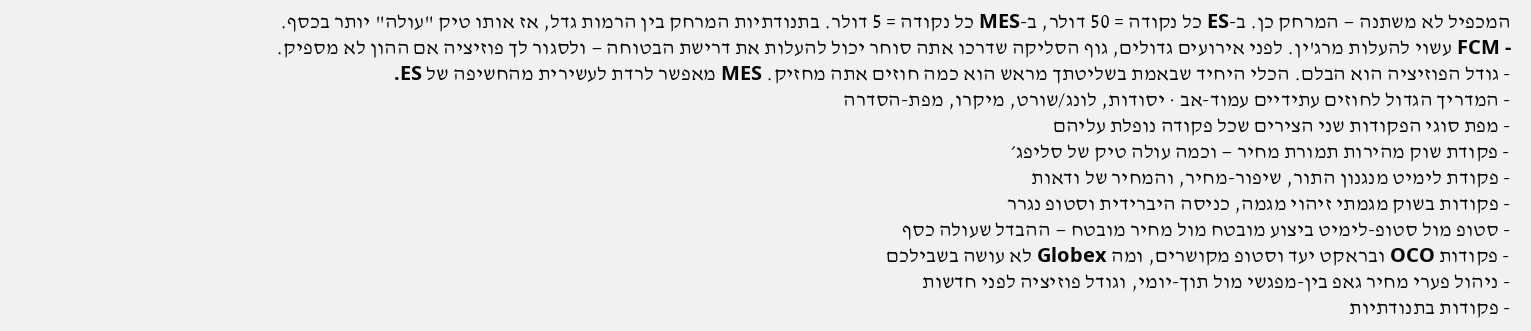המכפיל לא משתנה — המרחק כן. ב-ES כל נקודה = 50 דולר, ב-MES כל נקודה = 5 דולר. בתנודתיות המרחק בין הרמות גדל, אז אותו טיק "עולה" יותר בכסף.
- FCM עשוי להעלות מרג'ין. לפני אירועים גדולים, גוף הסליקה שדרכו אתה סוחר יכול להעלות את דרישת הבטוחה — ולסגור לך פוזיציה אם ההון לא מספיק.
- גודל הפוזיציה הוא הבלם. הכלי היחיד שבאמת בשליטתך מראש הוא כמה חוזים אתה מחזיק. MES מאפשר לרדת לעשירית מהחשיפה של ES.
- המדריך הגדול לחוזים עתידיים עמוד-אב · יסודות, לונג/שורט, מיקרו, מפת-הסדרה
- מפת סוגי הפקודות שני הצירים שכל פקודה נופלת עליהם
- פקודת שוק מהירות תמורת מחיר — וכמה עולה טיק של סליפג׳
- פקודת לימיט מנגנון התור, שיפור-מחיר, והמחיר של ודאות
- פקודות בשוק מגמתי זיהוי מגמה, כניסה היברידית וסטופ נגרר
- סטופ מול סטופ-לימיט ביצוע מובטח מול מחיר מובטח — ההבדל שעולה כסף
- פקודות OCO ובראקט יעד וסטופ מקושרים, ומה Globex לא עושה בשבילכם
- ניהול פערי מחיר גאפ בין-מפגשי מול תוך-יומי, וגודל פוזיציה לפני חדשות
- פקודות בתנודתיות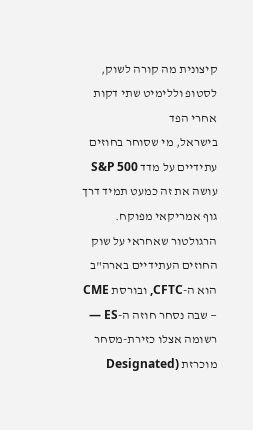קיצונית מה קורה לשוק, לסטופ וללימיט שתי דקות אחרי הפד
בישראל, מי שסוחר בחוזים עתידיים על מדד S&P 500 עושה את זה כמעט תמיד דרך גוף אמריקאי מפוקח. הרגולטור שאחראי על שוק החוזים העתידיים בארה"ב הוא ה-CFTC, ובורסת CME — שבה נסחר חוזה ה-ES — רשומה אצלו כזירת-מסחר מוכרזת (Designated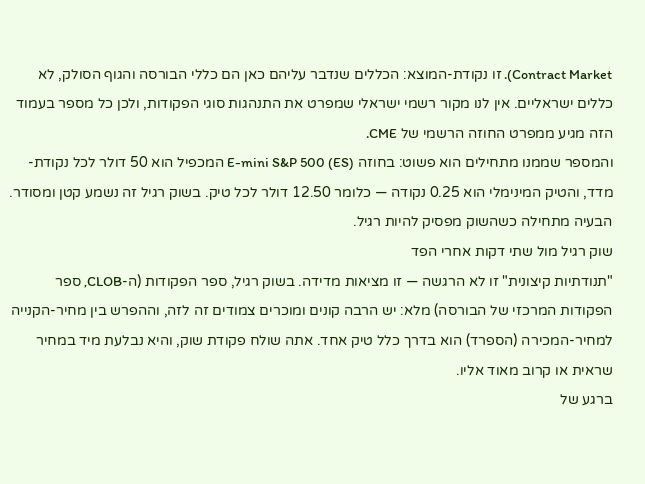Contract Market). זו נקודת-המוצא: הכללים שנדבר עליהם כאן הם כללי הבורסה והגוף הסולק, לא כללים ישראליים. אין לנו מקור רשמי ישראלי שמפרט את התנהגות סוגי הפקודות, ולכן כל מספר בעמוד הזה מגיע ממפרט החוזה הרשמי של CME.
והמספר שממנו מתחילים הוא פשוט: בחוזה E-mini S&P 500 (ES) המכפיל הוא 50 דולר לכל נקודת-מדד, והטיק המינימלי הוא 0.25 נקודה — כלומר 12.50 דולר לכל טיק. בשוק רגיל זה נשמע קטן ומסודר. הבעיה מתחילה כשהשוק מפסיק להיות רגיל.
שוק רגיל מול שתי דקות אחרי הפד
"תנודתיות קיצונית" זו לא הרגשה — זו מציאות מדידה. בשוק רגיל, ספר הפקודות (ה-CLOB, ספר הפקודות המרכזי של הבורסה) מלא: יש הרבה קונים ומוכרים צמודים זה לזה, וההפרש בין מחיר-הקנייה למחיר-המכירה (הספרד) הוא בדרך כלל טיק אחד. אתה שולח פקודת שוק, והיא נבלעת מיד במחיר שראית או קרוב מאוד אליו.
ברגע של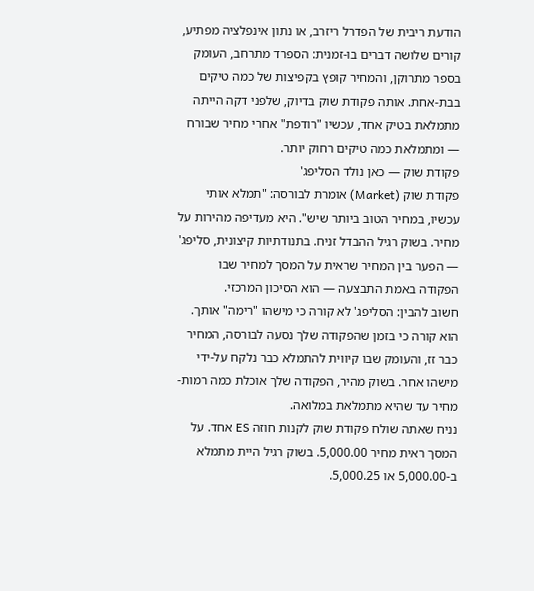הודעת ריבית של הפדרל ריזרב, או נתון אינפלציה מפתיע, קורים שלושה דברים בו-זמנית: הספרד מתרחב, העומק בספר מתרוקן, והמחיר קופץ בקפיצות של כמה טיקים בבת-אחת. אותה פקודת שוק בדיוק, שלפני דקה הייתה מתמלאת בטיק אחד, עכשיו "רודפת" אחרי מחיר שבורח — ומתמלאת כמה טיקים רחוק יותר.
פקודת שוק — כאן נולד הסליפג'
פקודת שוק (Market) אומרת לבורסה: "תמלא אותי עכשיו, במחיר הטוב ביותר שיש". היא מעדיפה מהירות על מחיר. בשוק רגיל ההבדל זניח. בתנודתיות קיצונית, סליפג' — הפער בין המחיר שראית על המסך למחיר שבו הפקודה באמת התבצעה — הוא הסיכון המרכזי.
חשוב להבין: הסליפג' לא קורה כי מישהו "רימה" אותך. הוא קורה כי בזמן שהפקודה שלך נסעה לבורסה, המחיר כבר זז, והעומק שבו קיווית להתמלא כבר נלקח על-ידי מישהו אחר. בשוק מהיר, הפקודה שלך אוכלת כמה רמות-מחיר עד שהיא מתמלאת במלואה.
נניח שאתה שולח פקודת שוק לקנות חוזה ES אחד. על המסך ראית מחיר 5,000.00. בשוק רגיל היית מתמלא ב-5,000.00 או 5,000.25.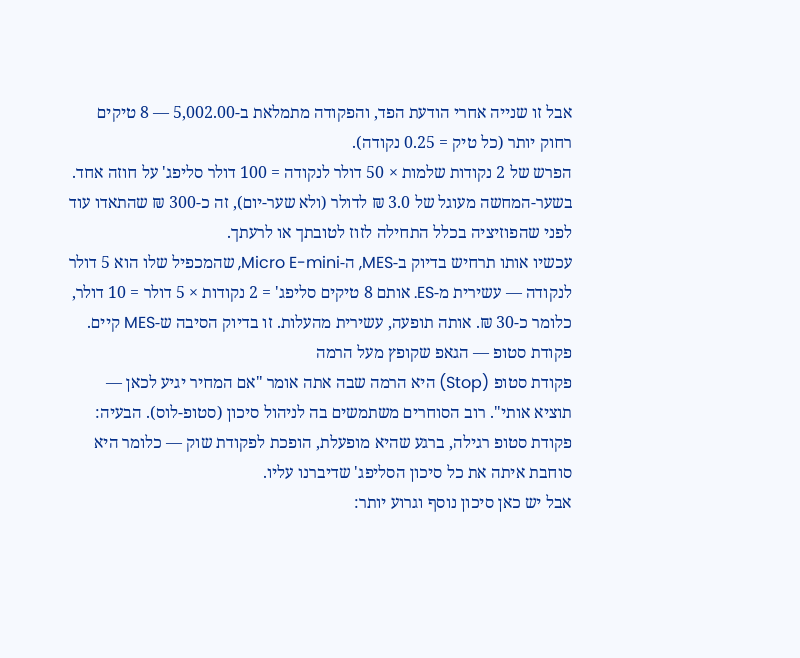אבל זו שנייה אחרי הודעת הפד, והפקודה מתמלאת ב-5,002.00 — 8 טיקים רחוק יותר (כל טיק = 0.25 נקודה).
הפרש של 2 נקודות שלמות × 50 דולר לנקודה = 100 דולר סליפג' על חוזה אחד. בשער-המחשה מעוגל של 3.0 ₪ לדולר (ולא שער-יום), זה כ-300 ₪ שהתאדו עוד לפני שהפוזיציה בכלל התחילה לזוז לטובתך או לרעתך.
עכשיו אותו תרחיש בדיוק ב-MES, ה-Micro E-mini, שהמכפיל שלו הוא 5 דולר לנקודה — עשירית מ-ES. אותם 8 טיקים סליפג' = 2 נקודות × 5 דולר = 10 דולר, כלומר כ-30 ₪. אותה תופעה, עשירית מהעלות. זו בדיוק הסיבה ש-MES קיים.
פקודת סטופ — הגאפ שקופץ מעל הרמה
פקודת סטופ (Stop) היא הרמה שבה אתה אומר "אם המחיר יגיע לכאן — תוציא אותי". רוב הסוחרים משתמשים בה לניהול סיכון (סטופ-לוס). הבעיה: פקודת סטופ רגילה, ברגע שהיא מופעלת, הופכת לפקודת שוק — כלומר היא סוחבת איתה את כל סיכון הסליפג' שדיברנו עליו.
אבל יש כאן סיכון נוסף וגרוע יותר: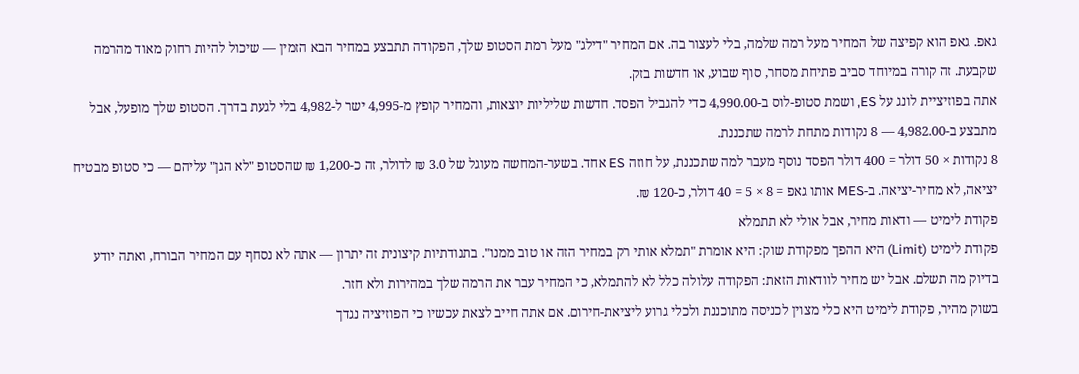גאפ. גאפ הוא קפיצה של המחיר מעל רמה שלמה, בלי לעצור בה. אם המחיר "דילג" מעל רמת הסטופ שלך, הפקודה תתבצע במחיר הבא הזמין — שיכול להיות רחוק מאוד מהרמה שקבעת. זה קורה במיוחד סביב פתיחת מסחר, סוף שבוע, או חדשות בזק.
אתה בפוזיציית לונג על ES, ושמת סטופ-לוס ב-4,990.00 כדי להגביל הפסד. חדשות שליליות יוצאות, והמחיר קופץ מ-4,995 ישר ל-4,982 בלי לגעת בדרך. הסטופ שלך מופעל, אבל מתבצע ב-4,982.00 — 8 נקודות מתחת לרמה שתכננת.
8 נקודות × 50 דולר = 400 דולר הפסד נוסף מעבר למה שתכננת, על חוזה ES אחד. בשער-המחשה מעוגל של 3.0 ₪ לדולר, זה כ-1,200 ₪ שהסטופ "לא הגן" עליהם — כי סטופ מבטיח יציאה, לא מחיר-יציאה. ב-MES אותו גאפ = 8 × 5 = 40 דולר, כ-120 ₪.
פקודת לימיט — ודאות מחיר, אבל אולי לא תתמלא
פקודת לימיט (Limit) היא ההפך מפקודת שוק: היא אומרת "תמלא אותי רק במחיר הזה או טוב ממנו". בתנודתיות קיצונית זה יתרון — אתה לא נסחף עם המחיר הבורח, ואתה יודע בדיוק מה תשלם. אבל יש מחיר לוודאות הזאת: הפקודה עלולה כלל לא להתמלא, כי המחיר עבר את הרמה שלך במהירות ולא חזר.
בשוק מהיר, פקודת לימיט היא כלי מצוין לכניסה מתוכננת ולכלי גרוע ליציאת-חירום. אם אתה חייב לצאת עכשיו כי הפוזיציה נגדך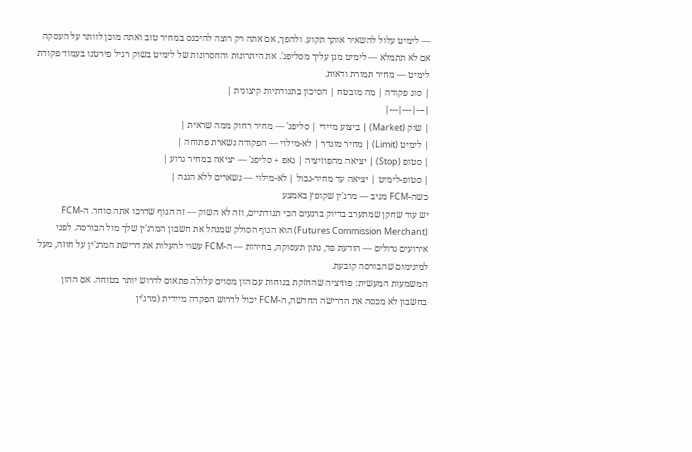— לימיט עלול להשאיר אותך תקוע. ולהפך, אם אתה רק רוצה להיכנס במחיר טוב ואתה מוכן לוותר על העסקה אם לא תתמלא — לימיט מגן עליך מסליפג'. את היתרונות והחסרונות של לימיט בשוק רגיל פירטנו בעמוד פקודת לימיט — מחיר תמורת ודאות.
| סוג פקודה | מה מובטח | הסיכון בתנודתיות קיצונית |
|---|---|---|
| שוק (Market) | ביצוע מיידי | סליפג' — מחיר רחוק ממה שראית |
| לימיט (Limit) | מחיר מוגדר | לא-מילוי — הפקודה נשארת פתוחה |
| סטופ (Stop) | יציאה מהפוזיציה | גאפ + סליפג' — יציאה במחיר גרוע |
| סטופ-לימיט | יציאה עד מחיר-גבול | לא-מילוי — נשארים ללא הגנה |
כשה-FCM מגיב — מרג'ין שקופץ באמצע
יש עוד שחקן שמתערב בדיוק ברגעים הכי תנודתיים, וזה לא השוק — זה הגוף שדרכו אתה סוחר. ה-FCM (Futures Commission Merchant) הוא הגוף הסולק שמנהל את חשבון המרג'ין שלך מול הבורסה. לפני אירועים גדולים — הודעת פד, נתון תעסוקה, בחירות — ה-FCM עשוי להעלות את דרישת המרג'ין על חוזה, מעל למינימום שהבורסה קובעת.
המשמעות המעשית: פוזיציה שהחזקת בנוחות עם הון מסוים עלולה פתאום לדרוש יותר בטוחה. אם ההון בחשבון לא מכסה את הדרישה החדשה, ה-FCM יכול לדרוש הפקדה מיידית (מרג'ין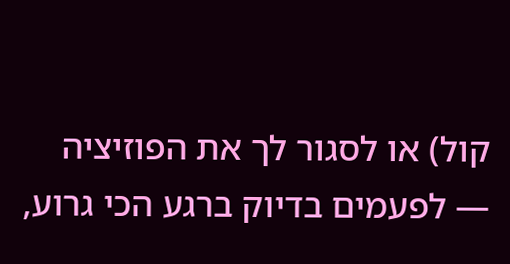קול) או לסגור לך את הפוזיציה — לפעמים בדיוק ברגע הכי גרוע,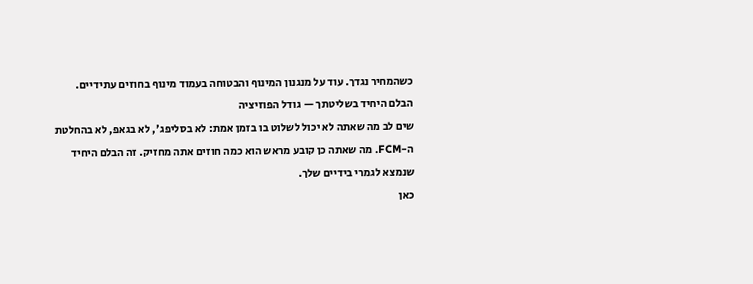כשהמחיר נגדך. עוד על מנגנון המינוף והבטוחה בעמוד מינוף בחוזים עתידיים.
הבלם היחיד בשליטתך — גודל הפוזיציה
שים לב מה שאתה לא יכול לשלוט בו בזמן אמת: לא בסליפג', לא בגאפ, לא בהחלטת ה-FCM. מה שאתה כן קובע מראש הוא כמה חוזים אתה מחזיק. זה הבלם היחיד שנמצא לגמרי בידיים שלך.
כאן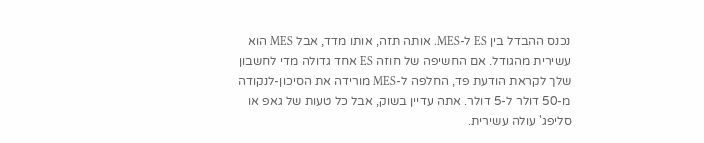נכנס ההבדל בין ES ל-MES. אותה תזה, אותו מדד, אבל MES הוא עשירית מהגודל. אם החשיפה של חוזה ES אחד גדולה מדי לחשבון שלך לקראת הודעת פד, החלפה ל-MES מורידה את הסיכון-לנקודה מ-50 דולר ל-5 דולר. אתה עדיין בשוק, אבל כל טעות של גאפ או סליפג' עולה עשירית.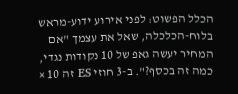הכלל הפשוט: לפני אירוע ידוע-מראש בלוח-הכלכלה, שאל את עצמך "אם המחיר יעשה גאפ של 10 נקודות נגדי, כמה זה בכסף?". ב-3 חוזי ES זה 10 ×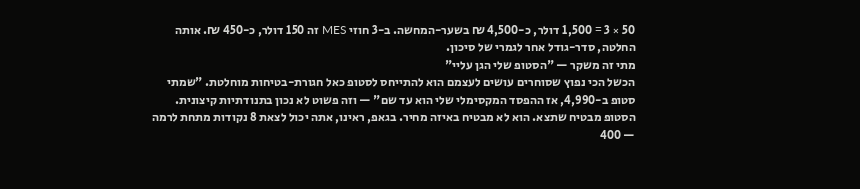50 × 3 = 1,500 דולר, כ-4,500 ₪ בשער-המחשה. ב-3 חוזי MES זה 150 דולר, כ-450 ₪. אותה החלטה, סדר-גודל אחר לגמרי של סיכון.
מתי זה משקר — "הסטופ שלי הגן עליי"
הכשל הכי נפוץ שסוחרים עושים לעצמם הוא להתייחס לסטופ כאל חגורת-בטיחות מוחלטת. "שמתי סטופ ב-4,990, אז ההפסד המקסימלי שלי הוא עד שם" — וזה פשוט לא נכון בתנודתיות קיצונית.
הסטופ מבטיח שתצא. הוא לא מבטיח באיזה מחיר. בגאפ, ראינו, אתה יכול לצאת 8 נקודות מתחת לרמה — 400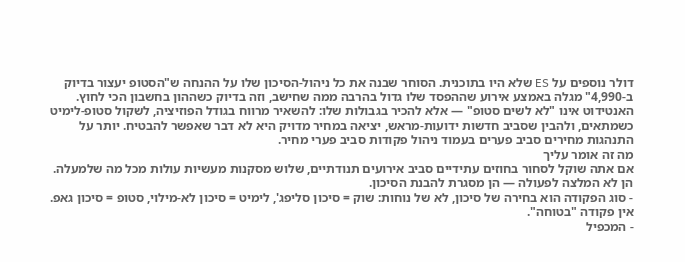דולר נוספים על ES שלא היו בתוכנית. הסוחר שבנה את כל ניהול-הסיכון שלו על ההנחה ש"הסטופ יעצור בדיוק ב-4,990" מגלה באמצע אירוע שההפסד שלו גדול בהרבה ממה שחישב, וזה בדיוק כשההון בחשבון הכי לחוץ.
האנטידוט אינו "לא לשים סטופ" — אלא להכיר בגבולות שלו: להשאיר מרווח בגודל הפוזיציה, לשקול סטופ-לימיט כשמתאים, ולהבין שסביב חדשות ידועות-מראש, יציאה במחיר מדויק היא לא דבר שאפשר להבטיח. יותר על התנהגות מחירים סביב פערים בעמוד ניהול פקודות סביב פערי מחיר.
מה זה אומר עליך
אם אתה שוקל לסחור בחוזים עתידיים סביב אירועים תנודתיים, שלוש מסקנות מעשיות עולות מכל מה שלמעלה. הן לא המלצה לפעולה — הן מסגרת להבנת הסיכון.
- סוג הפקודה הוא בחירה של סיכון, לא של נוחות: שוק = סיכון סליפג', לימיט = סיכון לא-מילוי, סטופ = סיכון גאפ. אין פקודה "בטוחה".
- המכפיל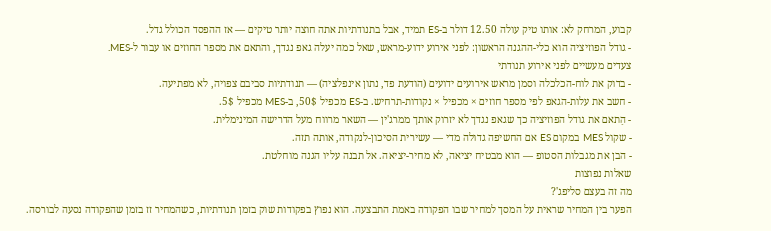קבוע, המרחק לא: אותו טיק עולה 12.50 דולר ב-ES תמיד, אבל בתנודתיות אתה חוצה יותר טיקים — אז ההפסד הכולל גדל.
- גודל הפוזיציה הוא כלי-ההגנה הראשון: לפני אירוע ידוע-מראש, שאל כמה יעלה גאפ נגדך, והתאם את מספר החוזים או עבור ל-MES.
צעדים מעשיים לפני אירוע תנודתי
- בדוק את לוח-הכלכלה וסמן מראש אירועים ידועים (הודעת פד, נתון אינפלציה) — תנודתיות סביבם צפויה, לא מפתיעה.
- חשב את עלות-הגאפ לפי מספר חוזים × מכפיל × נקודות-תרחיש. ב-ES מכפיל 50$, ב-MES מכפיל 5$.
- הַתאם את גודל הפוזיציה כך שגאפ נגדך לא יזרוק אותך ממרג'ין — השאר מרווח מעל הדרישה המינימלית.
- שקול MES במקום ES אם החשיפה גדולה מדי — עשירית הסיכון-לנקודה, אותה תזה.
- הבן את מגבלות הסטופ — הוא מבטיח יציאה, לא מחיר-יציאה. אל תבנה עליו הגנה מוחלטת.
שאלות נפוצות
מה זה בעצם סליפג'?
הפער בין המחיר שראית על המסך למחיר שבו הפקודה באמת התבצעה. הוא נפוץ בפקודות שוק בזמן תנודתיות, כשהמחיר זז בזמן שהפקודה נסעה לבורסה.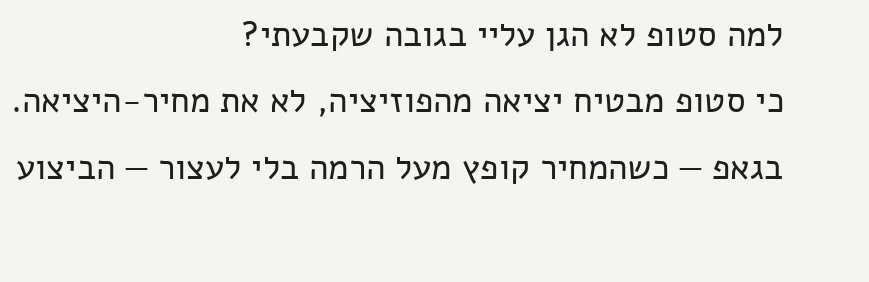למה סטופ לא הגן עליי בגובה שקבעתי?
כי סטופ מבטיח יציאה מהפוזיציה, לא את מחיר-היציאה. בגאפ — כשהמחיר קופץ מעל הרמה בלי לעצור — הביצוע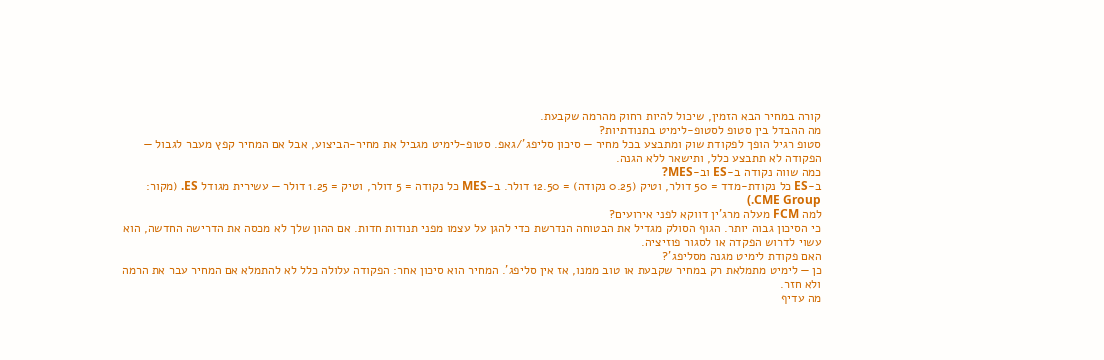קורה במחיר הבא הזמין, שיכול להיות רחוק מהרמה שקבעת.
מה ההבדל בין סטופ לסטופ-לימיט בתנודתיות?
סטופ רגיל הופך לפקודת שוק ומתבצע בכל מחיר — סיכון סליפג'/גאפ. סטופ-לימיט מגביל את מחיר-הביצוע, אבל אם המחיר קפץ מעבר לגבול — הפקודה לא תתבצע כלל, ותישאר ללא הגנה.
כמה שווה נקודה ב-ES וב-MES?
ב-ES כל נקודת-מדד = 50 דולר, וטיק (0.25 נקודה) = 12.50 דולר. ב-MES כל נקודה = 5 דולר, וטיק = 1.25 דולר — עשירית מגודל ES. (מקור: CME Group.)
למה FCM מעלה מרג'ין דווקא לפני אירועים?
כי הסיכון גבוה יותר. הגוף הסולק מגדיל את הבטוחה הנדרשת כדי להגן על עצמו מפני תנודות חדות. אם ההון שלך לא מכסה את הדרישה החדשה, הוא עשוי לדרוש הפקדה או לסגור פוזיציה.
האם פקודת לימיט מגנה מסליפג'?
כן — לימיט מתמלאת רק במחיר שקבעת או טוב ממנו, אז אין סליפג'. המחיר הוא סיכון אחר: הפקודה עלולה כלל לא להתמלא אם המחיר עבר את הרמה ולא חזר.
מה עדיף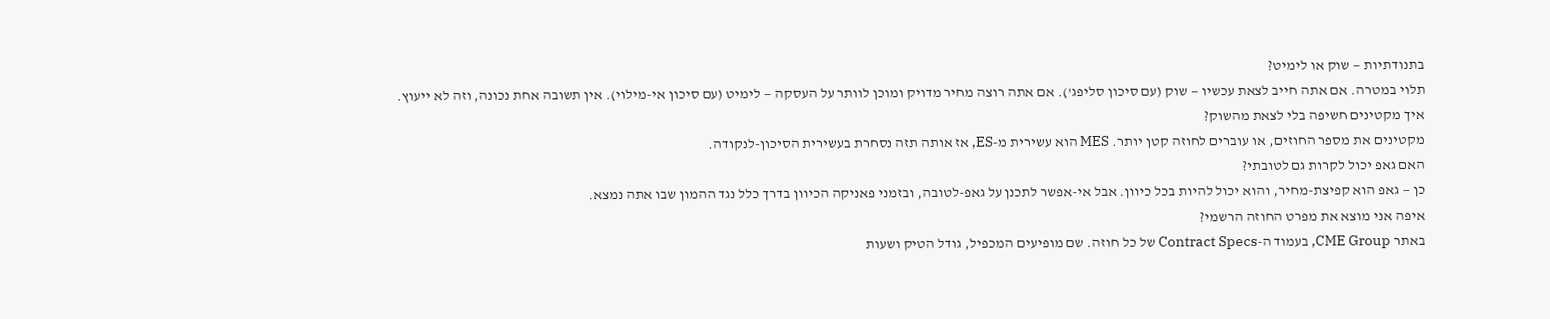בתנודתיות — שוק או לימיט?
תלוי במטרה. אם אתה חייב לצאת עכשיו — שוק (עם סיכון סליפג'). אם אתה רוצה מחיר מדויק ומוכן לוותר על העסקה — לימיט (עם סיכון אי-מילוי). אין תשובה אחת נכונה, וזה לא ייעוץ.
איך מקטינים חשיפה בלי לצאת מהשוק?
מקטינים את מספר החוזים, או עוברים לחוזה קטן יותר. MES הוא עשירית מ-ES, אז אותה תזה נסחרת בעשירית הסיכון-לנקודה.
האם גאפ יכול לקרות גם לטובתי?
כן — גאפ הוא קפיצת-מחיר, והוא יכול להיות בכל כיוון. אבל אי-אפשר לתכנן על גאפ-לטובה, ובזמני פאניקה הכיוון בדרך כלל נגד ההמון שבו אתה נמצא.
איפה אני מוצא את מפרט החוזה הרשמי?
באתר CME Group, בעמוד ה-Contract Specs של כל חוזה. שם מופיעים המכפיל, גודל הטיק ושעות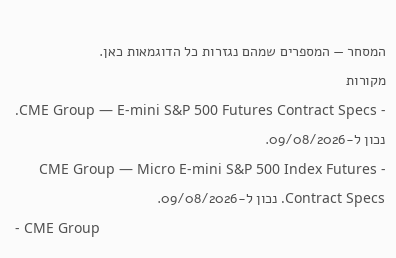המסחר — המספרים שמהם נגזרות כל הדוגמאות כאן.
מקורות
- CME Group — E-mini S&P 500 Futures Contract Specs. נכון ל-09/08/2026.
- CME Group — Micro E-mini S&P 500 Index Futures Contract Specs. נכון ל-09/08/2026.
- CME Group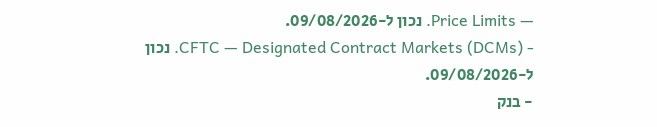— Price Limits. נכון ל-09/08/2026.
- CFTC — Designated Contract Markets (DCMs). נכון ל-09/08/2026.
- בנק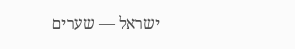ישראל — שערים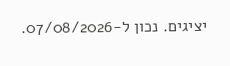יציגים. נכון ל-07/08/2026.